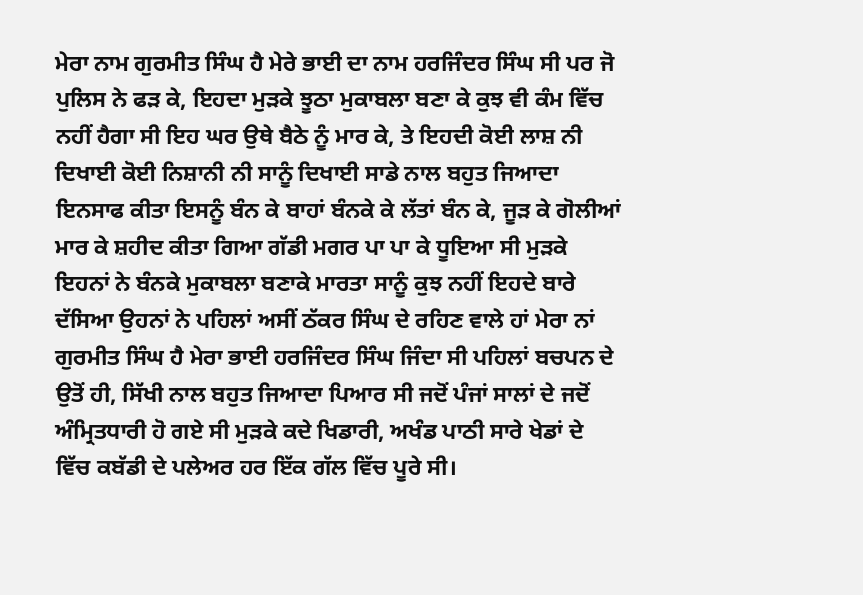ਮੇਰਾ ਨਾਮ ਗੁਰਮੀਤ ਸਿੰਘ ਹੈ ਮੇਰੇ ਭਾਈ ਦਾ ਨਾਮ ਹਰਜਿੰਦਰ ਸਿੰਘ ਸੀ ਪਰ ਜੋ ਪੁਲਿਸ ਨੇ ਫੜ ਕੇ, ਇਹਦਾ ਮੁੜਕੇ ਝੂਠਾ ਮੁਕਾਬਲਾ ਬਣਾ ਕੇ ਕੁਝ ਵੀ ਕੰਮ ਵਿੱਚ ਨਹੀਂ ਹੈਗਾ ਸੀ ਇਹ ਘਰ ਉਥੇ ਬੈਠੇ ਨੂੰ ਮਾਰ ਕੇ, ਤੇ ਇਹਦੀ ਕੋਈ ਲਾਸ਼ ਨੀ ਦਿਖਾਈ ਕੋਈ ਨਿਸ਼ਾਨੀ ਨੀ ਸਾਨੂੰ ਦਿਖਾਈ ਸਾਡੇ ਨਾਲ ਬਹੁਤ ਜਿਆਦਾ ਇਨਸਾਫ ਕੀਤਾ ਇਸਨੂੰ ਬੰਨ ਕੇ ਬਾਹਾਂ ਬੰਨਕੇ ਕੇ ਲੱਤਾਂ ਬੰਨ ਕੇ, ਜੂੜ ਕੇ ਗੋਲੀਆਂ ਮਾਰ ਕੇ ਸ਼ਹੀਦ ਕੀਤਾ ਗਿਆ ਗੱਡੀ ਮਗਰ ਪਾ ਪਾ ਕੇ ਧੂਇਆ ਸੀ ਮੁੜਕੇ ਇਹਨਾਂ ਨੇ ਬੰਨਕੇ ਮੁਕਾਬਲਾ ਬਣਾਕੇ ਮਾਰਤਾ ਸਾਨੂੰ ਕੁਝ ਨਹੀਂ ਇਹਦੇ ਬਾਰੇ ਦੱਸਿਆ ਉਹਨਾਂ ਨੇ ਪਹਿਲਾਂ ਅਸੀਂ ਠੱਕਰ ਸਿੰਘ ਦੇ ਰਹਿਣ ਵਾਲੇ ਹਾਂ ਮੇਰਾ ਨਾਂ ਗੁਰਮੀਤ ਸਿੰਘ ਹੈ ਮੇਰਾ ਭਾਈ ਹਰਜਿੰਦਰ ਸਿੰਘ ਜਿੰਦਾ ਸੀ ਪਹਿਲਾਂ ਬਚਪਨ ਦੇ ਉਤੋਂ ਹੀ, ਸਿੱਖੀ ਨਾਲ ਬਹੁਤ ਜਿਆਦਾ ਪਿਆਰ ਸੀ ਜਦੋਂ ਪੰਜਾਂ ਸਾਲਾਂ ਦੇ ਜਦੋਂ ਅੰਮ੍ਰਿਤਧਾਰੀ ਹੋ ਗਏ ਸੀ ਮੁੜਕੇ ਕਦੇ ਖਿਡਾਰੀ, ਅਖੰਡ ਪਾਠੀ ਸਾਰੇ ਖੇਡਾਂ ਦੇ ਵਿੱਚ ਕਬੱਡੀ ਦੇ ਪਲੇਅਰ ਹਰ ਇੱਕ ਗੱਲ ਵਿੱਚ ਪੂਰੇ ਸੀ।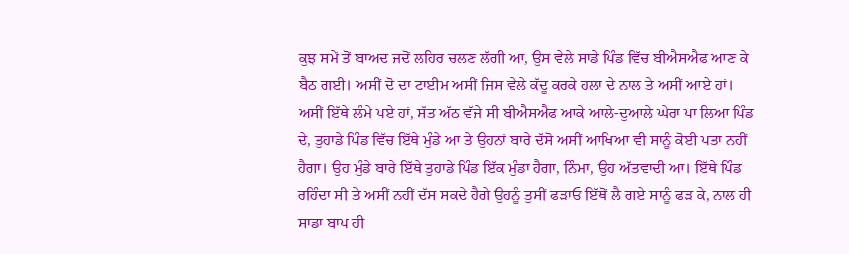ਕੁਝ ਸਮੇਂ ਤੋਂ ਬਾਅਦ ਜਦੋਂ ਲਹਿਰ ਚਲਣ ਲੱਗੀ ਆ, ਉਸ ਵੇਲੇ ਸਾਡੇ ਪਿੰਡ ਵਿੱਚ ਬੀਐਸਐਫ ਆਣ ਕੇ ਬੈਠ ਗਈ। ਅਸੀਂ ਦੋ ਦਾ ਟਾਈਮ ਅਸੀਂ ਜਿਸ ਵੇਲੇ ਕੱਦੂ ਕਰਕੇ ਹਲਾ ਦੇ ਨਾਲ ਤੇ ਅਸੀਂ ਆਏ ਹਾਂ। ਅਸੀਂ ਇੱਥੇ ਲੰਮੇ ਪਏ ਹਾਂ, ਸੱਤ ਅੱਠ ਵੱਜੇ ਸੀ ਬੀਐਸਐਫ ਆਕੇ ਆਲੇ-ਦੁਆਲੇ ਘੇਰਾ ਪਾ ਲਿਆ ਪਿੰਡ ਦੇ, ਤੁਹਾਡੇ ਪਿੰਡ ਵਿੱਚ ਇੱਥੇ ਮੁੰਡੇ ਆ ਤੇ ਉਹਨਾਂ ਬਾਰੇ ਦੱਸੋ ਅਸੀਂ ਆਖਿਆ ਵੀ ਸਾਨੂੰ ਕੋਈ ਪਤਾ ਨਹੀਂ ਹੈਗਾ। ਉਹ ਮੁੰਡੇ ਬਾਰੇ ਇੱਥੇ ਤੁਹਾਡੇ ਪਿੰਡ ਇੱਕ ਮੁੰਡਾ ਹੈਗਾ, ਨਿੰਮਾ, ਉਹ ਅੱਤਵਾਦੀ ਆ। ਇੱਥੇ ਪਿੰਡ ਰਹਿੰਦਾ ਸੀ ਤੇ ਅਸੀਂ ਨਹੀਂ ਦੱਸ ਸਕਦੇ ਹੈਗੇ ਉਹਨੂੰ ਤੁਸੀਂ ਫੜਾਓ ਇੱਥੋਂ ਲੈ ਗਏ ਸਾਨੂੰ ਫੜ ਕੇ, ਨਾਲ ਹੀ ਸਾਡਾ ਬਾਪ ਹੀ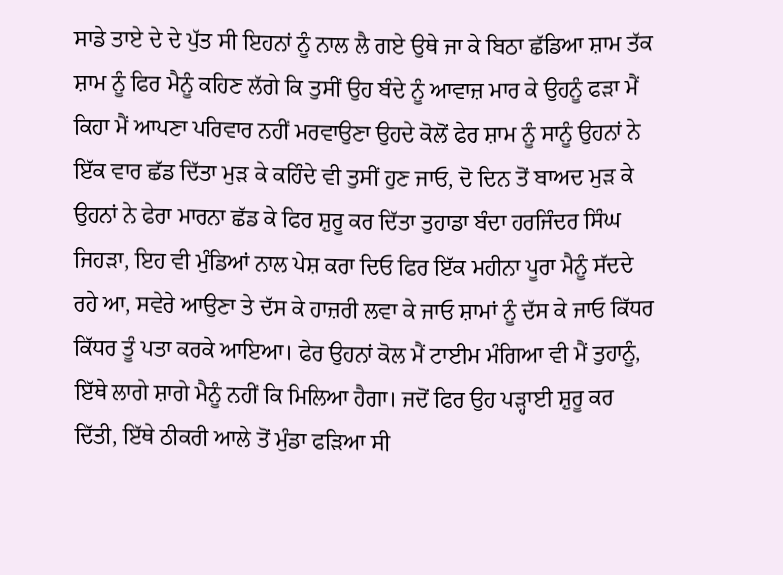ਸਾਡੇ ਤਾਏ ਦੇ ਦੇ ਪੁੱਤ ਸੀ ਇਹਨਾਂ ਨੂੰ ਨਾਲ ਲੈ ਗਏ ਉਥੇ ਜਾ ਕੇ ਬਿਠਾ ਛੱਡਿਆ ਸ਼ਾਮ ਤੱਕ ਸ਼ਾਮ ਨੂੰ ਫਿਰ ਮੈਨੂੰ ਕਹਿਣ ਲੱਗੇ ਕਿ ਤੁਸੀਂ ਉਹ ਬੰਦੇ ਨੂੰ ਆਵਾਜ਼ ਮਾਰ ਕੇ ਉਹਨੂੰ ਫੜਾ ਮੈਂ ਕਿਹਾ ਮੈਂ ਆਪਣਾ ਪਰਿਵਾਰ ਨਹੀਂ ਮਰਵਾਉਣਾ ਉਹਦੇ ਕੋਲੋਂ ਫੇਰ ਸ਼ਾਮ ਨੂੰ ਸਾਨੂੰ ਉਹਨਾਂ ਨੇ ਇੱਕ ਵਾਰ ਛੱਡ ਦਿੱਤਾ ਮੁੜ ਕੇ ਕਹਿੰਦੇ ਵੀ ਤੁਸੀਂ ਹੁਣ ਜਾਓ, ਦੋ ਦਿਨ ਤੋਂ ਬਾਅਦ ਮੁੜ ਕੇ ਉਹਨਾਂ ਨੇ ਫੇਰਾ ਮਾਰਨਾ ਛੱਡ ਕੇ ਫਿਰ ਸ਼ੁਰੂ ਕਰ ਦਿੱਤਾ ਤੁਹਾਡਾ ਬੰਦਾ ਹਰਜਿੰਦਰ ਸਿੰਘ ਜਿਹੜਾ, ਇਹ ਵੀ ਮੁੰਡਿਆਂ ਨਾਲ ਪੇਸ਼ ਕਰਾ ਦਿਓ ਫਿਰ ਇੱਕ ਮਹੀਨਾ ਪੂਰਾ ਮੈਨੂੰ ਸੱਦਦੇ ਰਹੇ ਆ, ਸਵੇਰੇ ਆਉਣਾ ਤੇ ਦੱਸ ਕੇ ਹਾਜ਼ਰੀ ਲਵਾ ਕੇ ਜਾਓ ਸ਼ਾਮਾਂ ਨੂੰ ਦੱਸ ਕੇ ਜਾਓ ਕਿੱਧਰ ਕਿੱਧਰ ਤੂੰ ਪਤਾ ਕਰਕੇ ਆਇਆ। ਫੇਰ ਉਹਨਾਂ ਕੋਲ ਮੈਂ ਟਾਈਮ ਮੰਗਿਆ ਵੀ ਮੈਂ ਤੁਹਾਨੂੰ, ਇੱਥੇ ਲਾਗੇ ਸ਼ਾਗੇ ਮੈਨੂੰ ਨਹੀਂ ਕਿ ਮਿਲਿਆ ਹੈਗਾ। ਜਦੋਂ ਫਿਰ ਉਹ ਪੜ੍ਹਾਈ ਸ਼ੁਰੂ ਕਰ ਦਿੱਤੀ, ਇੱਥੇ ਠੀਕਰੀ ਆਲੇ ਤੋਂ ਮੁੰਡਾ ਫੜਿਆ ਸੀ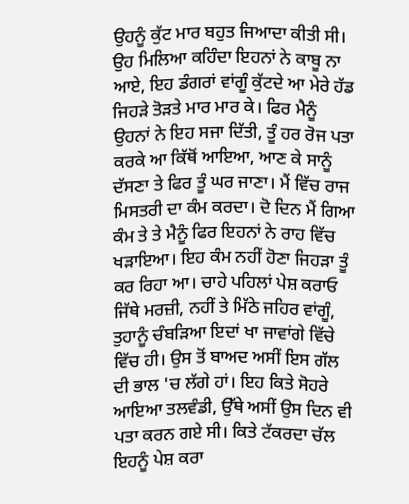ਉਹਨੂੰ ਕੁੱਟ ਮਾਰ ਬਹੁਤ ਜਿਆਦਾ ਕੀਤੀ ਸੀ। ਉਹ ਮਿਲਿਆ ਕਹਿੰਦਾ ਇਹਨਾਂ ਨੇ ਕਾਬੂ ਨਾ ਆਏ, ਇਹ ਡੰਗਰਾਂ ਵਾਂਗੂੰ ਕੁੱਟਦੇ ਆ ਮੇਰੇ ਹੱਡ ਜਿਹੜੇ ਤੋੜਤੇ ਮਾਰ ਮਾਰ ਕੇ। ਫਿਰ ਮੈਨੂੰ ਉਹਨਾਂ ਨੇ ਇਹ ਸਜਾ ਦਿੱਤੀ, ਤੂੰ ਹਰ ਰੋਜ ਪਤਾ ਕਰਕੇ ਆ ਕਿੱਥੋਂ ਆਇਆ, ਆਣ ਕੇ ਸਾਨੂੰ ਦੱਸਣਾ ਤੇ ਫਿਰ ਤੂੰ ਘਰ ਜਾਣਾ। ਮੈਂ ਵਿੱਚ ਰਾਜ ਮਿਸਤਰੀ ਦਾ ਕੰਮ ਕਰਦਾ। ਦੋ ਦਿਨ ਮੈਂ ਗਿਆ ਕੰਮ ਤੇ ਤੇ ਮੈਨੂੰ ਫਿਰ ਇਹਨਾਂ ਨੇ ਰਾਹ ਵਿੱਚ ਖੜਾਇਆ। ਇਹ ਕੰਮ ਨਹੀਂ ਹੋਣਾ ਜਿਹੜਾ ਤੂੰ ਕਰ ਰਿਹਾ ਆ। ਚਾਹੇ ਪਹਿਲਾਂ ਪੇਸ਼ ਕਰਾਓ ਜਿੱਥੇ ਮਰਜ਼ੀ, ਨਹੀਂ ਤੇ ਮਿੱਠੇ ਜਹਿਰ ਵਾਂਗੂੰ, ਤੁਹਾਨੂੰ ਚੰਬੜਿਆ ਇਦਾਂ ਖਾ ਜਾਵਾਂਗੇ ਵਿੱਚੇ ਵਿੱਚ ਹੀ। ਉਸ ਤੋਂ ਬਾਅਦ ਅਸੀਂ ਇਸ ਗੱਲ ਦੀ ਭਾਲ 'ਚ ਲੱਗੇ ਹਾਂ। ਇਹ ਕਿਤੇ ਸੋਹਰੇ ਆਇਆ ਤਲਵੰਡੀ, ਉੱਥੇ ਅਸੀਂ ਉਸ ਦਿਨ ਵੀ ਪਤਾ ਕਰਨ ਗਏ ਸੀ। ਕਿਤੇ ਟੱਕਰਦਾ ਚੱਲ ਇਹਨੂੰ ਪੇਸ਼ ਕਰਾ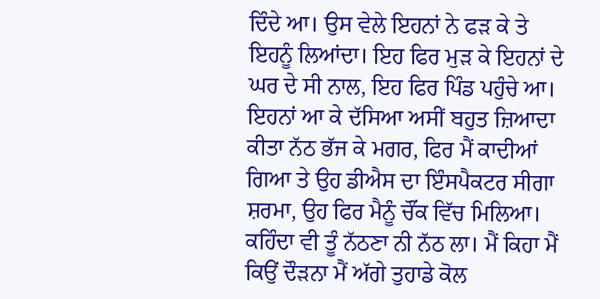ਦਿੰਦੇ ਆ। ਉਸ ਵੇਲੇ ਇਹਨਾਂ ਨੇ ਫੜ ਕੇ ਤੇ ਇਹਨੂੰ ਲਿਆਂਦਾ। ਇਹ ਫਿਰ ਮੁੜ ਕੇ ਇਹਨਾਂ ਦੇ ਘਰ ਦੇ ਸੀ ਨਾਲ, ਇਹ ਫਿਰ ਪਿੰਡ ਪਹੁੰਚੇ ਆ। ਇਹਨਾਂ ਆ ਕੇ ਦੱਸਿਆ ਅਸੀਂ ਬਹੁਤ ਜ਼ਿਆਦਾ ਕੀਤਾ ਨੱਠ ਭੱਜ ਕੇ ਮਗਰ, ਫਿਰ ਮੈਂ ਕਾਦੀਆਂ ਗਿਆ ਤੇ ਉਹ ਡੀਐਸ ਦਾ ਇੰਸਪੈਕਟਰ ਸੀਗਾ ਸ਼ਰਮਾ, ਉਹ ਫਿਰ ਮੈਨੂੰ ਚੌਂਕ ਵਿੱਚ ਮਿਲਿਆ। ਕਹਿੰਦਾ ਵੀ ਤੂੰ ਨੱਠਣਾ ਨੀ ਨੱਠ ਲਾ। ਮੈਂ ਕਿਹਾ ਮੈਂ ਕਿਉਂ ਦੌੜਨਾ ਮੈਂ ਅੱਗੇ ਤੁਹਾਡੇ ਕੋਲ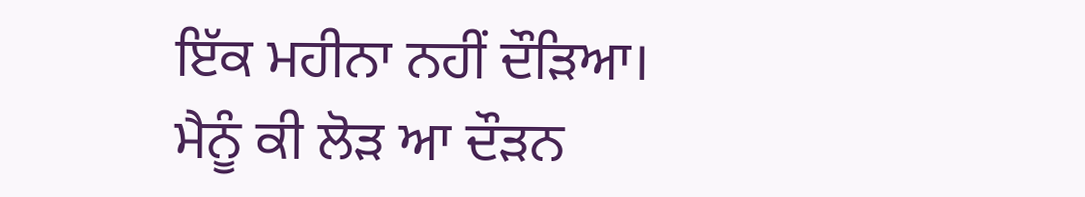ਇੱਕ ਮਹੀਨਾ ਨਹੀਂ ਦੌੜਿਆ। ਮੈਨੂੰ ਕੀ ਲੋੜ ਆ ਦੌੜਨ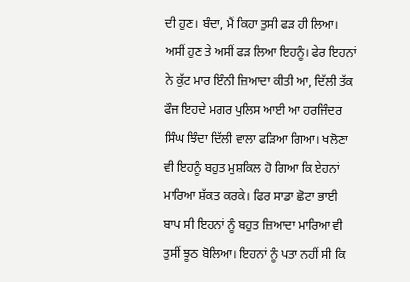ਦੀ ਹੁਣ। ਬੰਦਾ, ਮੈਂ ਕਿਹਾ ਤੁਸੀ ਫੜ ਹੀ ਲਿਆ। ਅਸੀਂ ਹੁਣ ਤੇ ਅਸੀਂ ਫੜ ਲਿਆ ਇਹਨੂੰ। ਫੇਰ ਇਹਨਾਂ ਨੇ ਕੁੱਟ ਮਾਰ ਇੰਨੀ ਜ਼ਿਆਦਾ ਕੀਤੀ ਆ, ਦਿੱਲੀ ਤੱਕ ਫੌਜ ਇਹਦੇ ਮਗਰ ਪੁਲਿਸ ਆਈ ਆ ਹਰਜਿੰਦਰ ਸਿੰਘ ਝਿੰਦਾ ਦਿੱਲੀ ਵਾਲਾ ਫੜਿਆ ਗਿਆ। ਖਲੋਣਾ ਵੀ ਇਹਨੂੰ ਬਹੁਤ ਮੁਸ਼ਕਿਲ ਹੋ ਗਿਆ ਕਿ ਏਹਨਾਂ ਮਾਰਿਆ ਸ਼ੱਕਤ ਕਰਕੇ। ਫਿਰ ਸਾਡਾ ਛੋਟਾ ਭਾਈ ਬਾਪ ਸੀ ਇਹਨਾਂ ਨੂੰ ਬਹੁਤ ਜ਼ਿਆਦਾ ਮਾਰਿਆ ਵੀ ਤੁਸੀਂ ਝੂਠ ਬੋਲਿਆ। ਇਹਨਾਂ ਨੂੰ ਪਤਾ ਨਹੀਂ ਸੀ ਕਿ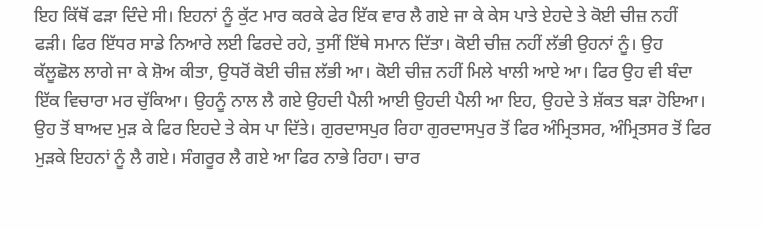ਇਹ ਕਿੱਥੋਂ ਫੜਾ ਦਿੰਦੇ ਸੀ। ਇਹਨਾਂ ਨੂੰ ਕੁੱਟ ਮਾਰ ਕਰਕੇ ਫੇਰ ਇੱਕ ਵਾਰ ਲੈ ਗਏ ਜਾ ਕੇ ਕੇਸ ਪਾਤੇ ਏਹਦੇ ਤੇ ਕੋਈ ਚੀਜ਼ ਨਹੀਂ ਫੜੀ। ਫਿਰ ਇੱਧਰ ਸਾਡੇ ਨਿਆਰੇ ਲਈ ਫਿਰਦੇ ਰਹੇ, ਤੁਸੀਂ ਇੱਥੇ ਸਮਾਨ ਦਿੱਤਾ। ਕੋਈ ਚੀਜ਼ ਨਹੀਂ ਲੱਭੀ ਉਹਨਾਂ ਨੂੰ। ਉਹ ਕੱਲੂਛੋਲ ਲਾਗੇ ਜਾ ਕੇ ਸ਼ੋਅ ਕੀਤਾ, ਉਧਰੋਂ ਕੋਈ ਚੀਜ਼ ਲੱਭੀ ਆ। ਕੋਈ ਚੀਜ਼ ਨਹੀਂ ਮਿਲੇ ਖਾਲੀ ਆਏ ਆ। ਫਿਰ ਉਹ ਵੀ ਬੰਦਾ ਇੱਕ ਵਿਚਾਰਾ ਮਰ ਚੁੱਕਿਆ। ਉਹਨੂੰ ਨਾਲ ਲੈ ਗਏ ਉਹਦੀ ਪੈਲੀ ਆਈ ਉਹਦੀ ਪੈਲੀ ਆ ਇਹ, ਉਹਦੇ ਤੇ ਸ਼ੱਕਤ ਬੜਾ ਹੋਇਆ। ਉਹ ਤੋਂ ਬਾਅਦ ਮੁੜ ਕੇ ਫਿਰ ਇਹਦੇ ਤੇ ਕੇਸ ਪਾ ਦਿੱਤੇ। ਗੁਰਦਾਸਪੁਰ ਰਿਹਾ ਗੁਰਦਾਸਪੁਰ ਤੋਂ ਫਿਰ ਅੰਮ੍ਰਿਤਸਰ, ਅੰਮ੍ਰਿਤਸਰ ਤੋਂ ਫਿਰ ਮੁੜਕੇ ਇਹਨਾਂ ਨੂੰ ਲੈ ਗਏ। ਸੰਗਰੂਰ ਲੈ ਗਏ ਆ ਫਿਰ ਨਾਭੇ ਰਿਹਾ। ਚਾਰ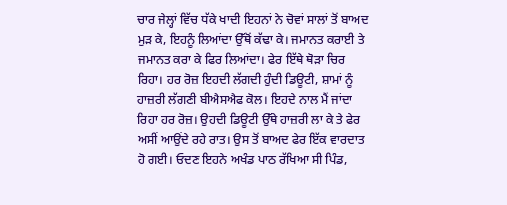ਚਾਰ ਜੇਲ੍ਹਾਂ ਵਿੱਚ ਧੱਕੇ ਖਾਦੀ ਇਹਨਾਂ ਨੇ ਚੋਵਾਂ ਸਾਲਾਂ ਤੋਂ ਬਾਅਦ ਮੁੜ ਕੇ, ਇਹਨੂੰ ਲਿਆਂਦਾ ਉੱਥੋਂ ਕੱਢਾ ਕੇ। ਜਮਾਨਤ ਕਰਾਈ ਤੇ ਜਮਾਨਤ ਕਰਾ ਕੇ ਫਿਰ ਲਿਆਂਦਾ। ਫੇਰ ਇੱਥੇ ਥੋੜਾ ਚਿਰ ਰਿਹਾ। ਹਰ ਰੋਜ਼ ਇਹਦੀ ਲੱਗਦੀ ਹੁੰਦੀ ਡਿਊਟੀ, ਸ਼ਾਮਾਂ ਨੂੰ ਹਾਜ਼ਰੀ ਲੱਗਣੀ ਬੀਐਸਐਫ ਕੋਲ। ਇਹਦੇ ਨਾਲ ਮੈਂ ਜਾਂਦਾ ਰਿਹਾ ਹਰ ਰੋਜ਼। ਉਹਦੀ ਡਿਊਟੀ ਉੱਥੇ ਹਾਜ਼ਰੀ ਲਾ ਕੇ ਤੇ ਫੇਰ ਅਸੀਂ ਆਉਂਦੇ ਰਹੇ ਰਾਤ। ਉਸ ਤੋਂ ਬਾਅਦ ਫੇਰ ਇੱਕ ਵਾਰਦਾਤ ਹੋ ਗਈ। ਓਦਣ ਇਹਨੇ ਅਖੰਡ ਪਾਠ ਰੱਖਿਆ ਸੀ ਪਿੰਡ,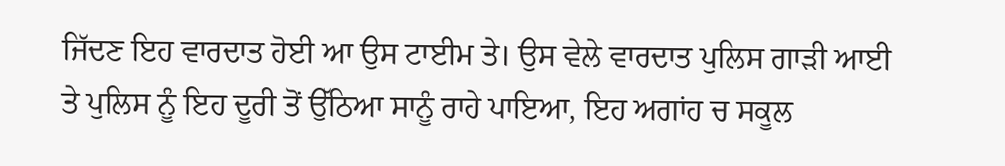ਜਿੱਦਣ ਇਹ ਵਾਰਦਾਤ ਹੋਈ ਆ ਉਸ ਟਾਈਮ ਤੇ। ਉਸ ਵੇਲੇ ਵਾਰਦਾਤ ਪੁਲਿਸ ਗਾੜੀ ਆਈ ਤੇ ਪੁਲਿਸ ਨੂੰ ਇਹ ਦੂਰੀ ਤੋਂ ਉੱਠਿਆ ਸਾਨੂੰ ਰਾਹੇ ਪਾਇਆ, ਇਹ ਅਗਾਂਹ ਚ ਸਕੂਲ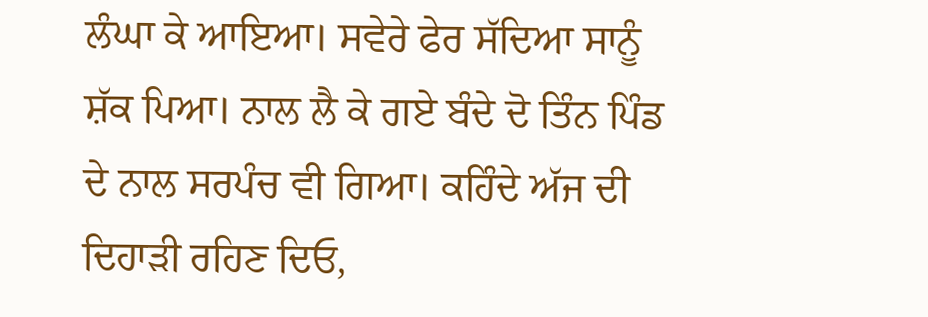ਲੰਘਾ ਕੇ ਆਇਆ। ਸਵੇਰੇ ਫੇਰ ਸੱਦਿਆ ਸਾਨੂੰ ਸ਼ੱਕ ਪਿਆ। ਨਾਲ ਲੈ ਕੇ ਗਏ ਬੰਦੇ ਦੋ ਤਿੰਨ ਪਿੰਡ ਦੇ ਨਾਲ ਸਰਪੰਚ ਵੀ ਗਿਆ। ਕਹਿੰਦੇ ਅੱਜ ਦੀ ਦਿਹਾੜੀ ਰਹਿਣ ਦਿਓ,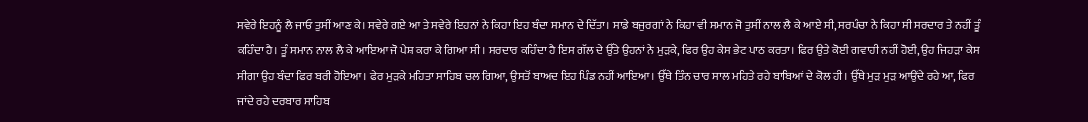ਸਵੇਰੇ ਇਹਨੂੰ ਲੈ ਜਾਓ ਤੁਸੀਂ ਆਣ ਕੇ। ਸਵੇਰੇ ਗਏ ਆ ਤੇ ਸਵੇਰੇ ਇਹਨਾਂ ਨੇ ਕਿਹਾ ਇਹ ਬੰਦਾ ਸਮਾਨ ਦੇ ਦਿੱਤਾ। ਸਾਡੇ ਬਜੁਰਗਾਂ ਨੇ ਕਿਹਾ ਵੀ ਸਮਾਨ ਜੋ ਤੁਸੀਂ ਨਾਲ ਲੈ ਕੇ ਆਏ ਸੀ, ਸਰਪੰਚਾ ਨੇ ਕਿਹਾ ਸੀ ਸਰਦਾਰ ਤੇ ਨਹੀਂ ਤੂੰ ਕਹਿੰਦਾ ਹੈ। ਤੂੰ ਸਮਾਨ ਨਾਲ ਲੈ ਕੇ ਆਇਆ ਜੋ ਪੇਸ਼ ਕਰਾ ਕੇ ਗਿਆ ਸੀ। ਸਰਦਾਰ ਕਹਿੰਦਾ ਹੈ ਇਸ ਗੱਲ ਦੇ ਉੱਤੇ ਉਹਨਾਂ ਨੇ ਮੁੜਕੇ, ਫਿਰ ਉਹ ਕੇਸ ਭੇਟ ਪਾਠ ਕਰਤਾ। ਫਿਰ ਉਤੇ ਕੋਈ ਗਵਾਹੀ ਨਹੀਂ ਹੋਈ, ਉਹ ਜਿਹੜਾ ਕੇਸ ਸੀਗਾ ਉਹ ਬੰਦਾ ਫਿਰ ਬਰੀ ਹੋਇਆ। ਫੇਰ ਮੁੜਕੇ ਮਹਿਤਾ ਸਾਹਿਬ ਚਲ ਗਿਆ, ਉਸਤੋਂ ਬਾਅਦ ਇਹ ਪਿੰਡ ਨਹੀਂ ਆਇਆ। ਉੱਥੇ ਤਿੰਨ ਚਾਰ ਸਾਲ ਮਹਿਤੇ ਰਹੇ ਬਾਬਿਆਂ ਦੇ ਕੋਲ ਹੀ। ਉੱਥੇ ਮੁੜ ਮੁੜ ਆਉਂਦੇ ਰਹੇ ਆ, ਫਿਰ ਜਾਂਦੇ ਰਹੇ ਦਰਬਾਰ ਸਾਹਿਬ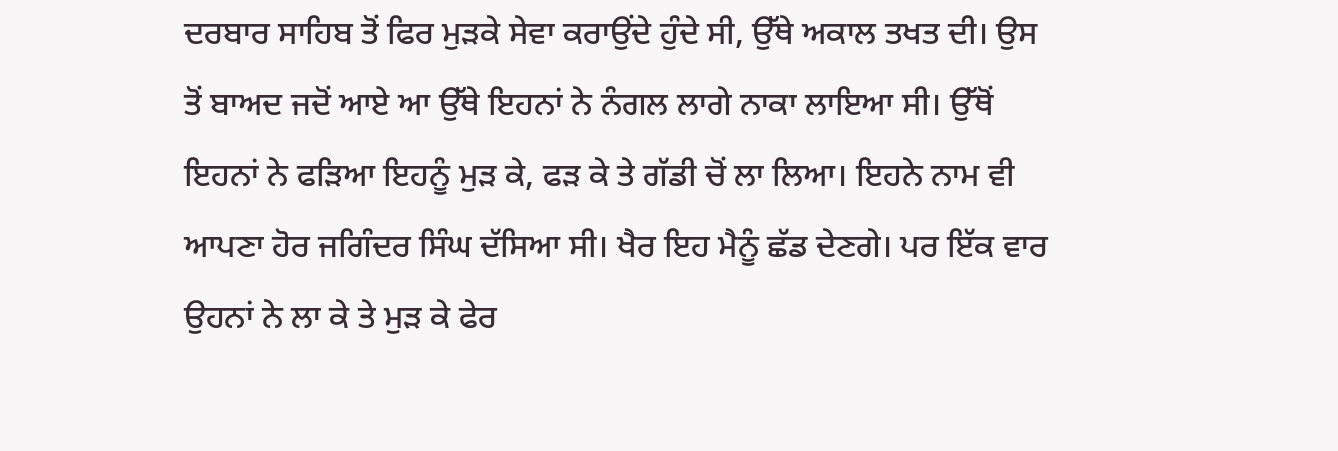ਦਰਬਾਰ ਸਾਹਿਬ ਤੋਂ ਫਿਰ ਮੁੜਕੇ ਸੇਵਾ ਕਰਾਉਂਦੇ ਹੁੰਦੇ ਸੀ, ਉੱਥੇ ਅਕਾਲ ਤਖਤ ਦੀ। ਉਸ ਤੋਂ ਬਾਅਦ ਜਦੋਂ ਆਏ ਆ ਉੱਥੇ ਇਹਨਾਂ ਨੇ ਨੰਗਲ ਲਾਗੇ ਨਾਕਾ ਲਾਇਆ ਸੀ। ਉੱਥੋਂ ਇਹਨਾਂ ਨੇ ਫੜਿਆ ਇਹਨੂੰ ਮੁੜ ਕੇ, ਫੜ ਕੇ ਤੇ ਗੱਡੀ ਚੋਂ ਲਾ ਲਿਆ। ਇਹਨੇ ਨਾਮ ਵੀ ਆਪਣਾ ਹੋਰ ਜਗਿੰਦਰ ਸਿੰਘ ਦੱਸਿਆ ਸੀ। ਖੈਰ ਇਹ ਮੈਨੂੰ ਛੱਡ ਦੇਣਗੇ। ਪਰ ਇੱਕ ਵਾਰ ਉਹਨਾਂ ਨੇ ਲਾ ਕੇ ਤੇ ਮੁੜ ਕੇ ਫੇਰ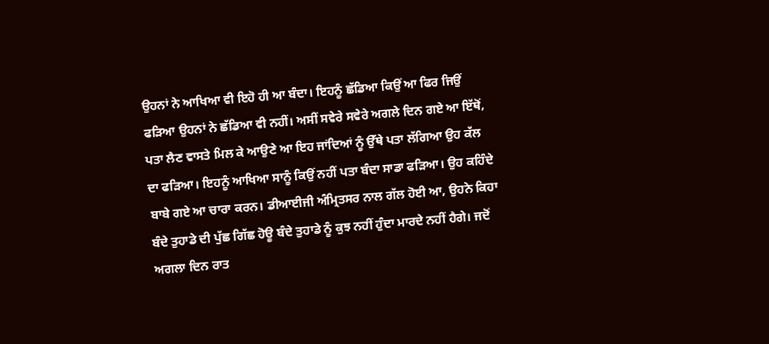ਉਹਨਾਂ ਨੇ ਆਖਿਆ ਵੀ ਇਹੋ ਹੀ ਆ ਬੰਦਾ। ਇਹਨੂੰ ਛੱਡਿਆ ਕਿਉਂ ਆ ਫਿਰ ਜਿਉਂ ਫੜਿਆ ਉਹਨਾਂ ਨੇ ਛੱਡਿਆ ਵੀ ਨਹੀਂ। ਅਸੀਂ ਸਵੇਰੇ ਸਵੇਰੇ ਅਗਲੇ ਦਿਨ ਗਏ ਆ ਇੱਥੋਂ, ਪਤਾ ਲੈਣ ਵਾਸਤੇ ਮਿਲ ਕੇ ਆਉਣੇ ਆ ਇਹ ਜਾਂਦਿਆਂ ਨੂੰ ਉੱਥੇ ਪਤਾ ਲੱਗਿਆ ਉਹ ਕੱਲ ਦਾ ਫੜਿਆ। ਇਹਨੂੰ ਆਖਿਆ ਸਾਨੂੰ ਕਿਉਂ ਨਹੀਂ ਪਤਾ ਬੰਦਾ ਸਾਡਾ ਫੜਿਆ। ਉਹ ਕਹਿੰਦੇ ਬਾਬੇ ਗਏ ਆ ਚਾਰਾ ਕਰਨ। ਡੀਆਈਜੀ ਅੰਮ੍ਰਿਤਸਰ ਨਾਲ ਗੱਲ ਹੋਈ ਆ, ਉਹਨੇ ਕਿਹਾ ਬੰਦੇ ਤੁਹਾਡੇ ਦੀ ਪੁੱਛ ਗਿੱਛ ਹੋਊ ਬੰਦੇ ਤੁਹਾਡੇ ਨੂੰ ਕੁਝ ਨਹੀਂ ਹੁੰਦਾ ਮਾਰਦੇ ਨਹੀਂ ਹੈਗੇ। ਜਦੋਂ ਅਗਲਾ ਦਿਨ ਰਾਤ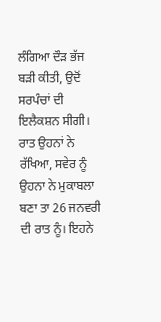ਲੰਗਿਆ ਦੌੜ ਭੱਜ ਬੜੀ ਕੀਤੀ, ਉਦੋਂ ਸਰਪੰਚਾਂ ਦੀ ਇਲੈਕਸ਼ਨ ਸੀਗੀ। ਰਾਤ ਉਹਨਾਂ ਨੇ ਰੱਖਿਆ, ਸਵੇਰ ਨੂੰ ਉਹਨਾ ਨੇ ਮੁਕਾਬਲਾ ਬਣਾ ਤਾ 26 ਜਨਵਰੀ ਦੀ ਰਾਤ ਨੂੰ। ਇਹਨੇ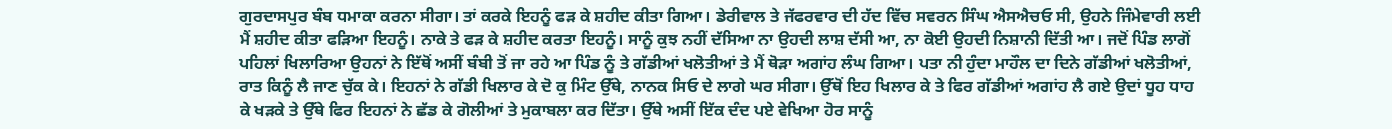ਗੁਰਦਾਸਪੁਰ ਬੰਬ ਧਮਾਕਾ ਕਰਨਾ ਸੀਗਾ। ਤਾਂ ਕਰਕੇ ਇਹਨੂੰ ਫੜ ਕੇ ਸ਼ਹੀਦ ਕੀਤਾ ਗਿਆ। ਡੇਰੀਵਾਲ ਤੇ ਜੱਫਰਵਾਰ ਦੀ ਹੱਦ ਵਿੱਚ ਸਵਰਨ ਸਿੰਘ ਐਸਐਚਓ ਸੀ, ਉਹਨੇ ਜਿੰਮੇਵਾਰੀ ਲਈ ਮੈਂ ਸ਼ਹੀਦ ਕੀਤਾ ਫੜਿਆ ਇਹਨੂੰ। ਨਾਕੇ ਤੇ ਫੜ ਕੇ ਸ਼ਹੀਦ ਕਰਤਾ ਇਹਨੂੰ। ਸਾਨੂੰ ਕੁਝ ਨਹੀਂ ਦੱਸਿਆ ਨਾ ਉਹਦੀ ਲਾਸ਼ ਦੱਸੀ ਆ, ਨਾ ਕੋਈ ਉਹਦੀ ਨਿਸ਼ਾਨੀ ਦਿੱਤੀ ਆ। ਜਦੋਂ ਪਿੰਡ ਲਾਗੋਂ ਪਹਿਲਾਂ ਖਿਲਾਰਿਆ ਉਹਨਾਂ ਨੇ ਇੱਥੋਂ ਅਸੀਂ ਬੰਬੀ ਤੋਂ ਜਾ ਰਹੇ ਆ ਪਿੰਡ ਨੂੰ ਤੇ ਗੱਡੀਆਂ ਖਲੋਤੀਆਂ ਤੇ ਮੈਂ ਥੋੜਾ ਅਗਾਂਹ ਲੰਘ ਗਿਆ। ਪਤਾ ਨੀ ਹੁੰਦਾ ਮਾਹੌਲ ਦਾ ਦਿਨੇ ਗੱਡੀਆਂ ਖਲੋਤੀਆਂ, ਰਾਤ ਕਿਨੂੰ ਲੈ ਜਾਣ ਚੁੱਕ ਕੇ। ਇਹਨਾਂ ਨੇ ਗੱਡੀ ਖਿਲਾਰ ਕੇ ਦੋ ਕੁ ਮਿੰਟ ਉੱਥੇ, ਨਾਨਕ ਸਿਓ ਦੇ ਲਾਗੇ ਘਰ ਸੀਗਾ। ਉੱਥੋਂ ਇਹ ਖਿਲਾਰ ਕੇ ਤੇ ਫਿਰ ਗੱਡੀਆਂ ਅਗਾਂਹ ਲੈ ਗਏ ਉਦਾਂ ਧੂਹ ਧਾਹ ਕੇ ਖੜਕੇ ਤੇ ਉੱਥੇ ਫਿਰ ਇਹਨਾਂ ਨੇ ਛੱਡ ਕੇ ਗੋਲੀਆਂ ਤੇ ਮੁਕਾਬਲਾ ਕਰ ਦਿੱਤਾ। ਉੱਥੇ ਅਸੀਂ ਇੱਕ ਦੰਦ ਪਏ ਵੇਖਿਆ ਹੋਰ ਸਾਨੂੰ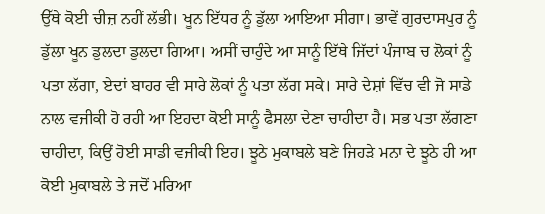ਉੱਥੇ ਕੋਈ ਚੀਜ਼ ਨਹੀਂ ਲੱਭੀ। ਖੂਨ ਇੱਧਰ ਨੂੰ ਡੁੱਲਾ ਆਇਆ ਸੀਗਾ। ਭਾਵੇਂ ਗੁਰਦਾਸਪੁਰ ਨੂੰ ਡੁੱਲਾ ਖੂਨ ਡੁਲਦਾ ਡੁਲਦਾ ਗਿਆ। ਅਸੀਂ ਚਾਹੁੰਦੇ ਆ ਸਾਨੂੰ ਇੱਥੇ ਜਿੱਦਾਂ ਪੰਜਾਬ ਚ ਲੋਕਾਂ ਨੂੰ ਪਤਾ ਲੱਗਾ, ਏਦਾਂ ਬਾਹਰ ਵੀ ਸਾਰੇ ਲੋਕਾਂ ਨੂੰ ਪਤਾ ਲੱਗ ਸਕੇ। ਸਾਰੇ ਦੇਸ਼ਾਂ ਵਿੱਚ ਵੀ ਜੋ ਸਾਡੇ ਨਾਲ ਵਜੀਕੀ ਹੋ ਰਹੀ ਆ ਇਹਦਾ ਕੋਈ ਸਾਨੂੰ ਫੈਸਲਾ ਦੇਣਾ ਚਾਹੀਦਾ ਹੈ। ਸਭ ਪਤਾ ਲੱਗਣਾ ਚਾਹੀਦਾ, ਕਿਉਂ ਹੋਈ ਸਾਡੀ ਵਜੀਕੀ ਇਹ। ਝੂਠੇ ਮੁਕਾਬਲੇ ਬਣੇ ਜਿਹੜੇ ਮਨਾ ਦੇ ਝੂਠੇ ਹੀ ਆ ਕੋਈ ਮੁਕਾਬਲੇ ਤੇ ਜਦੋਂ ਮਰਿਆ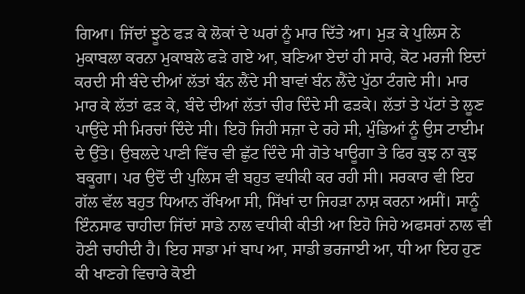ਗਿਆ। ਜਿੱਦਾਂ ਝੂਠੇ ਫੜ ਕੇ ਲੋਕਾਂ ਦੇ ਘਰਾਂ ਨੂੰ ਮਾਰ ਦਿੱਤੇ ਆ। ਮੁੜ ਕੇ ਪੁਲਿਸ ਨੇ ਮੁਕਾਬਲਾ ਕਰਨਾ ਮੁਕਾਬਲੇ ਫੜੇ ਗਏ ਆ, ਬਣਿਆ ਏਦਾਂ ਹੀ ਸਾਰੇ, ਕੋਟ ਮਰਜੀ ਇਦਾਂ ਕਰਦੀ ਸੀ ਬੰਦੇ ਦੀਆਂ ਲੱਤਾਂ ਬੰਨ ਲੈਂਦੇ ਸੀ ਬਾਵਾਂ ਬੰਨ ਲੈਂਦੇ ਪੁੱਠਾ ਟੰਗਦੇ ਸੀ। ਮਾਰ ਮਾਰ ਕੇ ਲੱਤਾਂ ਫੜ ਕੇ, ਬੰਦੇ ਦੀਆਂ ਲੱਤਾਂ ਚੀਰ ਦਿੰਦੇ ਸੀ ਫੜਕੇ। ਲੱਤਾਂ ਤੇ ਪੱਟਾਂ ਤੇ ਲੂਣ ਪਾਉਂਦੇ ਸੀ ਮਿਰਚਾਂ ਦਿੰਦੇ ਸੀ। ਇਹੋ ਜਿਹੀ ਸਜ਼ਾ ਦੇ ਰਹੇ ਸੀ, ਮੁੰਡਿਆਂ ਨੂੰ ਉਸ ਟਾਈਮ ਦੇ ਉੱਤੇ। ਉਬਲਦੇ ਪਾਣੀ ਵਿੱਚ ਵੀ ਛੁੱਟ ਦਿੰਦੇ ਸੀ ਗੋਤੇ ਖਾਊਗਾ ਤੇ ਫਿਰ ਕੁਝ ਨਾ ਕੁਝ ਬਕੂਗਾ। ਪਰ ਉਦੋਂ ਦੀ ਪੁਲਿਸ ਵੀ ਬਹੁਤ ਵਧੀਕੀ ਕਰ ਰਹੀ ਸੀ। ਸਰਕਾਰ ਵੀ ਇਹ ਗੱਲ ਵੱਲ ਬਹੁਤ ਧਿਆਨ ਰੱਖਿਆ ਸੀ, ਸਿੱਖਾਂ ਦਾ ਜਿਹੜਾ ਨਾਸ਼ ਕਰਨਾ ਅਸੀਂ। ਸਾਨੂੰ ਇੰਨਸਾਫ ਚਾਹੀਦਾ ਜਿੱਦਾਂ ਸਾਡੇ ਨਾਲ ਵਧੀਕੀ ਕੀਤੀ ਆ ਇਹੋ ਜਿਹੇ ਅਫਸਰਾਂ ਨਾਲ ਵੀ ਹੋਣੀ ਚਾਹੀਦੀ ਹੈ। ਇਹ ਸਾਡਾ ਮਾਂ ਬਾਪ ਆ, ਸਾਡੀ ਭਰਜਾਈ ਆ, ਧੀ ਆ ਇਹ ਹੁਣ ਕੀ ਖਾਣਗੇ ਵਿਚਾਰੇ ਕੋਈ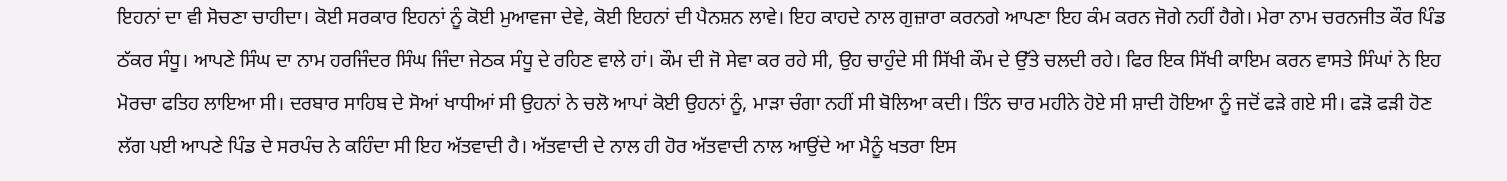ਇਹਨਾਂ ਦਾ ਵੀ ਸੋਚਣਾ ਚਾਹੀਦਾ। ਕੋਈ ਸਰਕਾਰ ਇਹਨਾਂ ਨੂੰ ਕੋਈ ਮੁਆਵਜਾ ਦੇਵੇ, ਕੋਈ ਇਹਨਾਂ ਦੀ ਪੈਨਸ਼ਨ ਲਾਵੇ। ਇਹ ਕਾਹਦੇ ਨਾਲ ਗੁਜ਼ਾਰਾ ਕਰਨਗੇ ਆਪਣਾ ਇਹ ਕੰਮ ਕਰਨ ਜੋਗੇ ਨਹੀਂ ਹੈਗੇ। ਮੇਰਾ ਨਾਮ ਚਰਨਜੀਤ ਕੌਰ ਪਿੰਡ ਠੱਕਰ ਸੰਧੂ। ਆਪਣੇ ਸਿੰਘ ਦਾ ਨਾਮ ਹਰਜਿੰਦਰ ਸਿੰਘ ਜਿੰਦਾ ਜੇਠਕ ਸੰਧੂ ਦੇ ਰਹਿਣ ਵਾਲੇ ਹਾਂ। ਕੌਮ ਦੀ ਜੋ ਸੇਵਾ ਕਰ ਰਹੇ ਸੀ, ਉਹ ਚਾਹੁੰਦੇ ਸੀ ਸਿੱਖੀ ਕੌਮ ਦੇ ਉੱਤੇ ਚਲਦੀ ਰਹੇ। ਫਿਰ ਇਕ ਸਿੱਖੀ ਕਾਇਮ ਕਰਨ ਵਾਸਤੇ ਸਿੰਘਾਂ ਨੇ ਇਹ ਮੋਰਚਾ ਫਤਿਹ ਲਾਇਆ ਸੀ। ਦਰਬਾਰ ਸਾਹਿਬ ਦੇ ਸੋਆਂ ਖਾਧੀਆਂ ਸੀ ਉਹਨਾਂ ਨੇ ਚਲੋ ਆਪਾਂ ਕੋਈ ਉਹਨਾਂ ਨੂੰ, ਮਾੜਾ ਚੰਗਾ ਨਹੀਂ ਸੀ ਬੋਲਿਆ ਕਦੀ। ਤਿੰਨ ਚਾਰ ਮਹੀਨੇ ਹੋਏ ਸੀ ਸ਼ਾਦੀ ਹੋਇਆ ਨੂੰ ਜਦੋਂ ਫੜੇ ਗਏ ਸੀ। ਫੜੋ ਫੜੀ ਹੋਣ ਲੱਗ ਪਈ ਆਪਣੇ ਪਿੰਡ ਦੇ ਸਰਪੰਚ ਨੇ ਕਹਿੰਦਾ ਸੀ ਇਹ ਅੱਤਵਾਦੀ ਹੈ। ਅੱਤਵਾਦੀ ਦੇ ਨਾਲ ਹੀ ਹੋਰ ਅੱਤਵਾਦੀ ਨਾਲ ਆਉਂਦੇ ਆ ਮੈਨੂੰ ਖਤਰਾ ਇਸ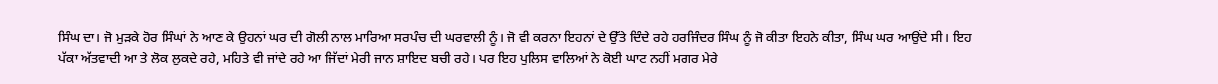ਸਿੰਘ ਦਾ। ਜੋ ਮੁੜਕੇ ਹੋਰ ਸਿੰਘਾਂ ਨੇ ਆਣ ਕੇ ਉਹਨਾਂ ਘਰ ਦੀ ਗੋਲੀ ਨਾਲ ਮਾਰਿਆ ਸਰਪੰਚ ਦੀ ਘਰਵਾਲੀ ਨੂੰ। ਜੋ ਵੀ ਕਰਨਾ ਇਹਨਾਂ ਦੇ ਉੱਤੇ ਦਿੰਦੇ ਰਹੇ ਹਰਜਿੰਦਰ ਸਿੰਘ ਨੂੰ ਜੋ ਕੀਤਾ ਇਹਨੇ ਕੀਤਾ, ਸਿੰਘ ਘਰ ਆਉਂਦੇ ਸੀ। ਇਹ ਪੱਕਾ ਅੱਤਵਾਦੀ ਆ ਤੇ ਲੋਕ ਲੁਕਦੇ ਰਹੇ, ਮਹਿਤੇ ਵੀ ਜਾਂਦੇ ਰਹੇ ਆ ਜਿੱਦਾਂ ਮੇਰੀ ਜਾਨ ਸ਼ਾਇਦ ਬਚੀ ਰਹੇ। ਪਰ ਇਹ ਪੁਲਿਸ ਵਾਲਿਆਂ ਨੇ ਕੋਈ ਘਾਟ ਨਹੀਂ ਮਗਰ ਮੇਰੇ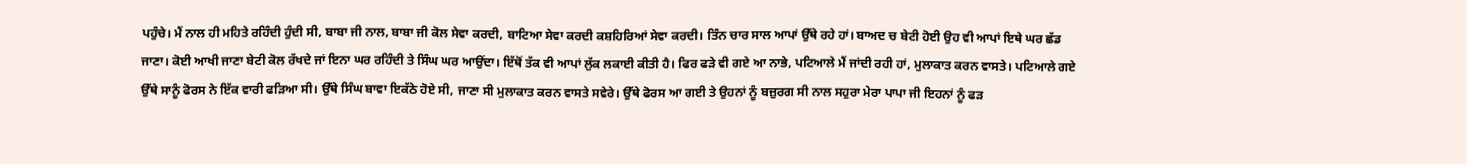ਪਹੁੰਚੇ। ਮੈਂ ਨਾਲ ਹੀ ਮਹਿਤੇ ਰਹਿੰਦੀ ਹੁੰਦੀ ਸੀ, ਬਾਬਾ ਜੀ ਨਾਲ, ਬਾਬਾ ਜੀ ਕੋਲ ਸੇਵਾ ਕਰਦੀ, ਬਾਟਿਆ ਸੇਵਾ ਕਰਦੀ ਕਸ਼ਹਿਰਿਆਂ ਸੇਵਾ ਕਰਦੀ। ਤਿੰਨ ਚਾਰ ਸਾਲ ਆਪਾਂ ਉੱਥੇ ਰਹੇ ਹਾਂ। ਬਾਅਦ ਚ ਬੇਟੀ ਹੋਈ ਉਹ ਵੀ ਆਪਾਂ ਇਥੇ ਘਰ ਛੱਡ ਜਾਣਾ। ਕੋਈ ਆਖੀ ਜਾਣਾ ਬੇਟੀ ਕੋਲ ਰੱਖਦੇ ਜਾਂ ਇਨਾ ਘਰ ਰਹਿੰਦੀ ਤੇ ਸਿੰਘ ਘਰ ਆਉਂਦਾ। ਇੱਥੋਂ ਤੱਕ ਵੀ ਆਪਾਂ ਲੁੱਕ ਲਕਾਈ ਕੀਤੀ ਹੈ। ਫਿਰ ਫੜੇ ਵੀ ਗਏ ਆ ਨਾਭੇ, ਪਟਿਆਲੇ ਮੈਂ ਜਾਂਦੀ ਰਹੀ ਹਾਂ, ਮੁਲਾਕਾਤ ਕਰਨ ਵਾਸਤੇ। ਪਟਿਆਲੇ ਗਏ ਉੱਥੇ ਸਾਨੂੰ ਫੋਰਸ ਨੇ ਇੱਕ ਵਾਰੀ ਫੜਿਆ ਸੀ। ਉੱਥੇ ਸਿੰਘ ਬਾਵਾ ਇਕੱਠੇ ਹੋਏ ਸੀ, ਜਾਣਾ ਸੀ ਮੁਲਾਕਾਤ ਕਰਨ ਵਾਸਤੇ ਸਵੇਰੇ। ਉੱਥੇ ਫੋਰਸ ਆ ਗਈ ਤੇ ਉਹਨਾਂ ਨੂੰ ਬਜ਼ੁਰਗ ਸੀ ਨਾਲ ਸਹੁਰਾ ਮੇਰਾ ਪਾਪਾ ਜੀ ਇਹਨਾਂ ਨੂੰ ਫੜ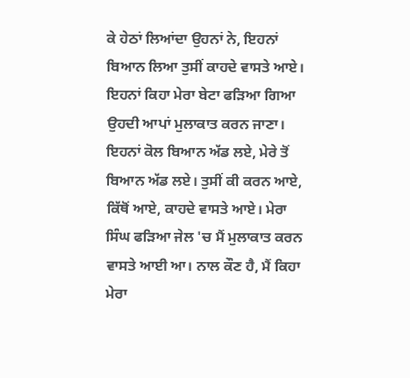ਕੇ ਹੇਠਾਂ ਲਿਆਂਦਾ ਉਹਨਾਂ ਨੇ, ਇਹਨਾਂ ਬਿਆਨ ਲਿਆ ਤੁਸੀਂ ਕਾਹਦੇ ਵਾਸਤੇ ਆਏ। ਇਹਨਾਂ ਕਿਹਾ ਮੇਰਾ ਬੇਟਾ ਫੜਿਆ ਗਿਆ ਉਹਦੀ ਆਪਾਂ ਮੁਲਾਕਾਤ ਕਰਨ ਜਾਣਾ। ਇਹਨਾਂ ਕੋਲ ਬਿਆਨ ਅੱਡ ਲਏ, ਮੇਰੇ ਤੋਂ ਬਿਆਨ ਅੱਡ ਲਏ। ਤੁਸੀਂ ਕੀ ਕਰਨ ਆਏ, ਕਿੱਥੋਂ ਆਏ, ਕਾਹਦੇ ਵਾਸਤੇ ਆਏ। ਮੇਰਾ ਸਿੰਘ ਫੜਿਆ ਜੇਲ 'ਚ ਮੈਂ ਮੁਲਾਕਾਤ ਕਰਨ ਵਾਸਤੇ ਆਈ ਆ। ਨਾਲ ਕੌਣ ਹੈ, ਮੈਂ ਕਿਹਾ ਮੇਰਾ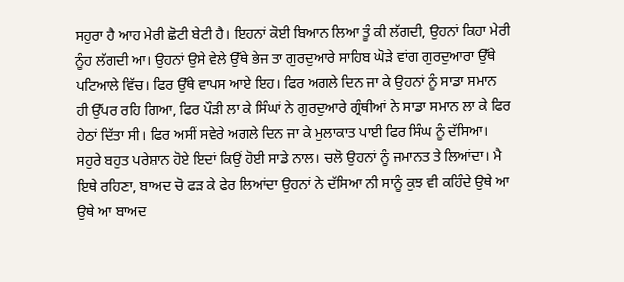ਸਹੁਰਾ ਹੈ ਆਹ ਮੇਰੀ ਛੋਟੀ ਬੇਟੀ ਹੈ। ਇਹਨਾਂ ਕੋਈ ਬਿਆਨ ਲਿਆ ਤੂੰ ਕੀ ਲੱਗਦੀ, ਉਹਨਾਂ ਕਿਹਾ ਮੇਰੀ ਨੂੰਹ ਲੱਗਦੀ ਆ। ਉਹਨਾਂ ਉਸੇ ਵੇਲੇ ਉੱਥੇ ਭੇਜ ਤਾ ਗੁਰਦੁਆਰੇ ਸਾਹਿਬ ਘੋੜੇ ਵਾਂਗ ਗੁਰਦੁਆਰਾ ਉੱਥੇ ਪਟਿਆਲੇ ਵਿੱਚ। ਫਿਰ ਉੱਥੇ ਵਾਪਸ ਆਏ ਇਹ। ਫਿਰ ਅਗਲੇ ਦਿਨ ਜਾ ਕੇ ਉਹਨਾਂ ਨੂੰ ਸਾਡਾ ਸਮਾਨ ਹੀ ਉੱਪਰ ਰਹਿ ਗਿਆ, ਫਿਰ ਪੌੜੀ ਲਾ ਕੇ ਸਿੰਘਾਂ ਨੇ ਗੁਰਦੁਆਰੇ ਗ੍ਰੰਥੀਆਂ ਨੇ ਸਾਡਾ ਸਮਾਨ ਲਾ ਕੇ ਫਿਰ ਹੇਠਾਂ ਦਿੱਤਾ ਸੀ। ਫਿਰ ਅਸੀਂ ਸਵੇਰੇ ਅਗਲੇ ਦਿਨ ਜਾ ਕੇ ਮੁਲਾਕਾਤ ਪਾਈ ਫਿਰ ਸਿੰਘ ਨੂੰ ਦੱਸਿਆ। ਸਹੁਰੇ ਬਹੁਤ ਪਰੇਸ਼ਾਨ ਹੋਏ ਇਦਾਂ ਕਿਉਂ ਹੋਈ ਸਾਡੇ ਨਾਲ। ਚਲੋ ਉਹਨਾਂ ਨੂੰ ਜਮਾਨਤ ਤੇ ਲਿਆਂਦਾ। ਮੈ ਇਥੇ ਰਹਿਣਾ, ਬਾਅਦ ਚੋ ਫੜ ਕੇ ਫੇਰ ਲਿਆਂਦਾ ਉਹਨਾਂ ਨੇ ਦੱਸਿਆ ਨੀ ਸਾਨੂੰ ਕੁਝ ਵੀ ਕਹਿੰਦੇ ਉਥੇ ਆ ਉਥੇ ਆ ਬਾਅਦ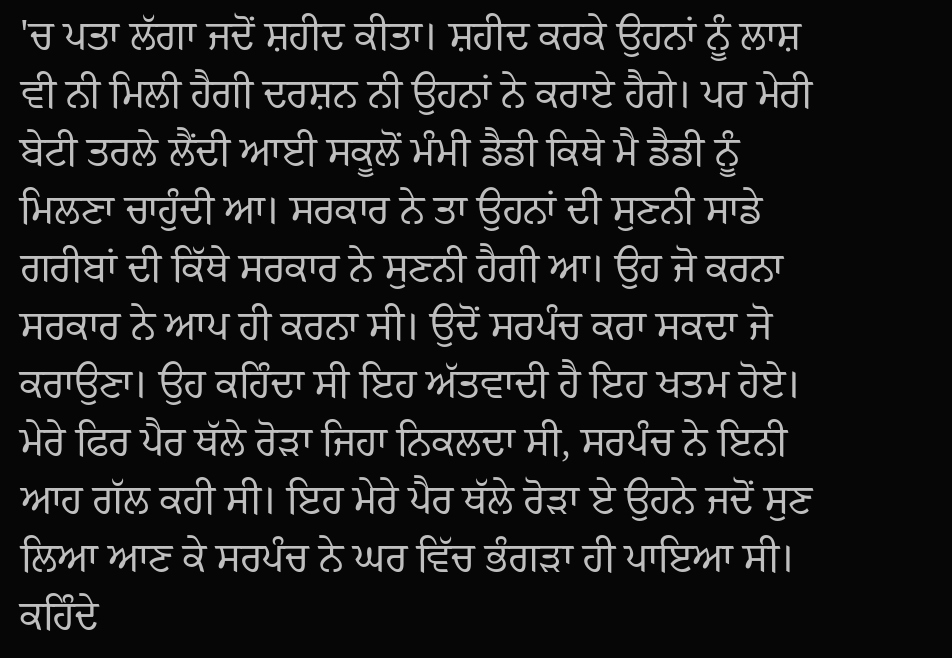'ਚ ਪਤਾ ਲੱਗਾ ਜਦੋਂ ਸ਼ਹੀਦ ਕੀਤਾ। ਸ਼ਹੀਦ ਕਰਕੇ ਉਹਨਾਂ ਨੂੰ ਲਾਸ਼ ਵੀ ਨੀ ਮਿਲੀ ਹੈਗੀ ਦਰਸ਼ਨ ਨੀ ਉਹਨਾਂ ਨੇ ਕਰਾਏ ਹੈਗੇ। ਪਰ ਮੇਰੀ ਬੇਟੀ ਤਰਲੇ ਲੈਂਦੀ ਆਈ ਸਕੂਲੋਂ ਮੰਮੀ ਡੈਡੀ ਕਿਥੇ ਮੈ ਡੈਡੀ ਨੂੰ ਮਿਲਣਾ ਚਾਹੁੰਦੀ ਆ। ਸਰਕਾਰ ਨੇ ਤਾ ਉਹਨਾਂ ਦੀ ਸੁਣਨੀ ਸਾਡੇ ਗਰੀਬਾਂ ਦੀ ਕਿੱਥੇ ਸਰਕਾਰ ਨੇ ਸੁਣਨੀ ਹੈਗੀ ਆ। ਉਹ ਜੋ ਕਰਨਾ ਸਰਕਾਰ ਨੇ ਆਪ ਹੀ ਕਰਨਾ ਸੀ। ਉਦੋਂ ਸਰਪੰਚ ਕਰਾ ਸਕਦਾ ਜੋ ਕਰਾਉਣਾ। ਉਹ ਕਹਿੰਦਾ ਸੀ ਇਹ ਅੱਤਵਾਦੀ ਹੈ ਇਹ ਖਤਮ ਹੋਏ। ਮੇਰੇ ਫਿਰ ਪੈਰ ਥੱਲੇ ਰੋੜਾ ਜਿਹਾ ਨਿਕਲਦਾ ਸੀ, ਸਰਪੰਚ ਨੇ ਇਨੀ ਆਹ ਗੱਲ ਕਹੀ ਸੀ। ਇਹ ਮੇਰੇ ਪੈਰ ਥੱਲੇ ਰੋੜਾ ਏ ਉਹਨੇ ਜਦੋਂ ਸੁਣ ਲਿਆ ਆਣ ਕੇ ਸਰਪੰਚ ਨੇ ਘਰ ਵਿੱਚ ਭੰਗੜਾ ਹੀ ਪਾਇਆ ਸੀ। ਕਹਿੰਦੇ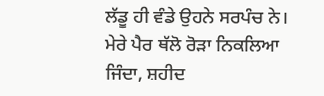ਲੱਡੂ ਹੀ ਵੰਡੇ ਉਹਨੇ ਸਰਪੰਚ ਨੇ। ਮੇਰੇ ਪੈਰ ਥੱਲੋ ਰੋੜਾ ਨਿਕਲਿਆ ਜਿੰਦਾ, ਸ਼ਹੀਦ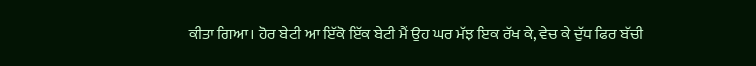ਕੀਤਾ ਗਿਆ। ਹੋਰ ਬੇਟੀ ਆ ਇੱਕੋ ਇੱਕ ਬੇਟੀ ਮੈਂ ਉਹ ਘਰ ਮੱਝ ਇਕ ਰੱਖ ਕੇ, ਵੇਚ ਕੇ ਦੁੱਧ ਫਿਰ ਬੱਚੀ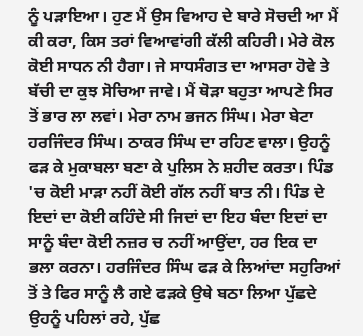ਨੂੰ ਪੜਾਇਆ। ਹੁਣ ਮੈਂ ਉਸ ਵਿਆਹ ਦੇ ਬਾਰੇ ਸੋਚਦੀ ਆ ਮੈਂ ਕੀ ਕਰਾ, ਕਿਸ ਤਰਾਂ ਵਿਆਵਾਂਗੀ ਕੱਲੀ ਕਹਿਰੀ। ਮੇਰੇ ਕੋਲ ਕੋਈ ਸਾਧਨ ਨੀ ਹੈਗਾ। ਜੇ ਸਾਧਸੰਗਤ ਦਾ ਆਸਰਾ ਹੋਵੇ ਤੇ ਬੱਚੀ ਦਾ ਕੁਝ ਸੋਚਿਆ ਜਾਵੇ। ਮੈਂ ਥੋੜਾ ਬਹੁਤਾ ਆਪਣੇ ਸਿਰ ਤੋਂ ਭਾਰ ਲਾ ਲਵਾਂ। ਮੇਰਾ ਨਾਮ ਭਜਨ ਸਿੰਘ। ਮੇਰਾ ਬੇਟਾ ਹਰਜਿੰਦਰ ਸਿੰਘ। ਠਾਕਰ ਸਿੰਘ ਦਾ ਰਹਿਣ ਵਾਲਾ। ਉਹਨੂੰ ਫੜ ਕੇ ਮੁਕਾਬਲਾ ਬਣਾ ਕੇ ਪੁਲਿਸ ਨੇ ਸ਼ਹੀਦ ਕਰਤਾ। ਪਿੰਡ 'ਚ ਕੋਈ ਮਾੜਾ ਨਹੀਂ ਕੋਈ ਗੱਲ ਨਹੀਂ ਬਾਤ ਨੀ। ਪਿੰਡ ਦੇ ਇਦਾਂ ਦਾ ਕੋਈ ਕਹਿੰਦੇ ਸੀ ਜਿਦਾਂ ਦਾ ਇਹ ਬੰਦਾ ਇਦਾਂ ਦਾ ਸਾਨੂੰ ਬੰਦਾ ਕੋਈ ਨਜ਼ਰ ਚ ਨਹੀਂ ਆਉਂਦਾ, ਹਰ ਇਕ ਦਾ ਭਲਾ ਕਰਨਾ। ਹਰਜਿੰਦਰ ਸਿੰਘ ਫੜ ਕੇ ਲਿਆਂਦਾ ਸਹੁਰਿਆਂ ਤੋਂ ਤੇ ਫਿਰ ਸਾਨੂੰ ਲੈ ਗਏ ਫੜਕੇ ਉਥੇ ਬਠਾ ਲਿਆ ਪੁੱਛਦੇ ਉਹਨੂੰ ਪਹਿਲਾਂ ਰਹੇ, ਪੁੱਛ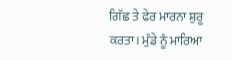ਗਿੱਛ ਤੇ ਫੇਰ ਮਾਰਨਾ ਸ਼ੁਰੂ ਕਰਤਾ। ਮੁੰਡੇ ਨੂੰ ਮਾਰਿਆ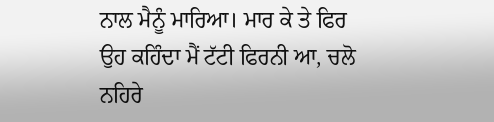ਨਾਲ ਮੈਨੂੰ ਮਾਰਿਆ। ਮਾਰ ਕੇ ਤੇ ਫਿਰ ਉਹ ਕਹਿੰਦਾ ਮੈਂ ਟੱਟੀ ਫਿਰਨੀ ਆ, ਚਲੋ ਨਹਿਰੇ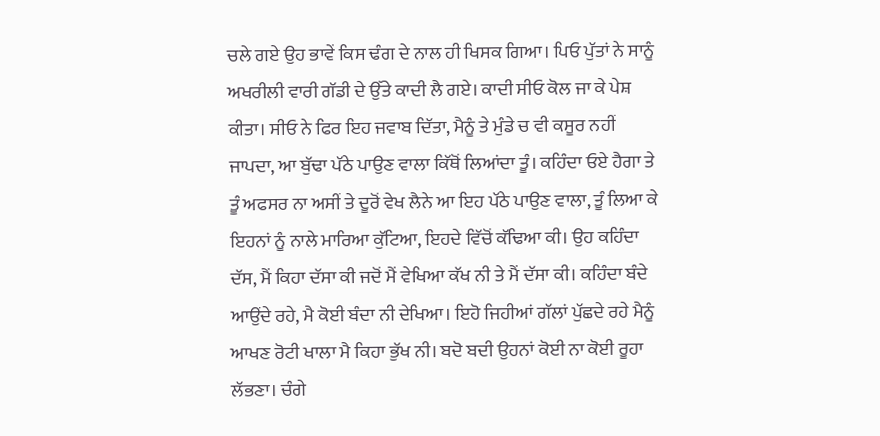ਚਲੇ ਗਏ ਉਹ ਭਾਵੇਂ ਕਿਸ ਢੰਗ ਦੇ ਨਾਲ ਹੀ ਖਿਸਕ ਗਿਆ। ਪਿਓ ਪੁੱਤਾਂ ਨੇ ਸਾਨੂੰ ਅਖਰੀਲੀ ਵਾਰੀ ਗੱਡੀ ਦੇ ਉੱਤੇ ਕਾਦੀ ਲੈ ਗਏ। ਕਾਦੀ ਸੀਓ ਕੋਲ ਜਾ ਕੇ ਪੇਸ਼ ਕੀਤਾ। ਸੀਓ ਨੇ ਫਿਰ ਇਹ ਜਵਾਬ ਦਿੱਤਾ, ਮੈਨੂੰ ਤੇ ਮੁੰਡੇ ਚ ਵੀ ਕਸੂਰ ਨਹੀਂ ਜਾਪਦਾ, ਆ ਬੁੱਢਾ ਪੱਠੇ ਪਾਉਣ ਵਾਲਾ ਕਿੱਥੋਂ ਲਿਆਂਦਾ ਤੂੰ। ਕਹਿੰਦਾ ਓਏ ਹੈਗਾ ਤੇ ਤੂੰ ਅਫਸਰ ਨਾ ਅਸੀਂ ਤੇ ਦੂਰੋਂ ਵੇਖ ਲੈਨੇ ਆ ਇਹ ਪੱਠੇ ਪਾਉਣ ਵਾਲਾ, ਤੂੰ ਲਿਆ ਕੇ ਇਹਨਾਂ ਨੂੰ ਨਾਲੇ ਮਾਰਿਆ ਕੁੱਟਿਆ, ਇਹਦੇ ਵਿੱਚੋਂ ਕੱਢਿਆ ਕੀ। ਉਹ ਕਹਿੰਦਾ ਦੱਸ, ਮੈਂ ਕਿਹਾ ਦੱਸਾ ਕੀ ਜਦੋਂ ਮੈਂ ਵੇਖਿਆ ਕੱਖ ਨੀ ਤੇ ਮੈਂ ਦੱਸਾ ਕੀ। ਕਹਿੰਦਾ ਬੰਦੇ ਆਉਂਦੇ ਰਹੇ, ਮੈ ਕੋਈ ਬੰਦਾ ਨੀ ਦੇਖਿਆ। ਇਹੋ ਜਿਹੀਆਂ ਗੱਲਾਂ ਪੁੱਛਦੇ ਰਹੇ ਮੈਨੂੰ ਆਖਣ ਰੋਟੀ ਖਾਲਾ ਮੈ ਕਿਹਾ ਭੁੱਖ ਨੀ। ਬਦੋ ਬਦੀ ਉਹਨਾਂ ਕੋਈ ਨਾ ਕੋਈ ਰੂਹਾ ਲੱਭਣਾ। ਚੰਗੇ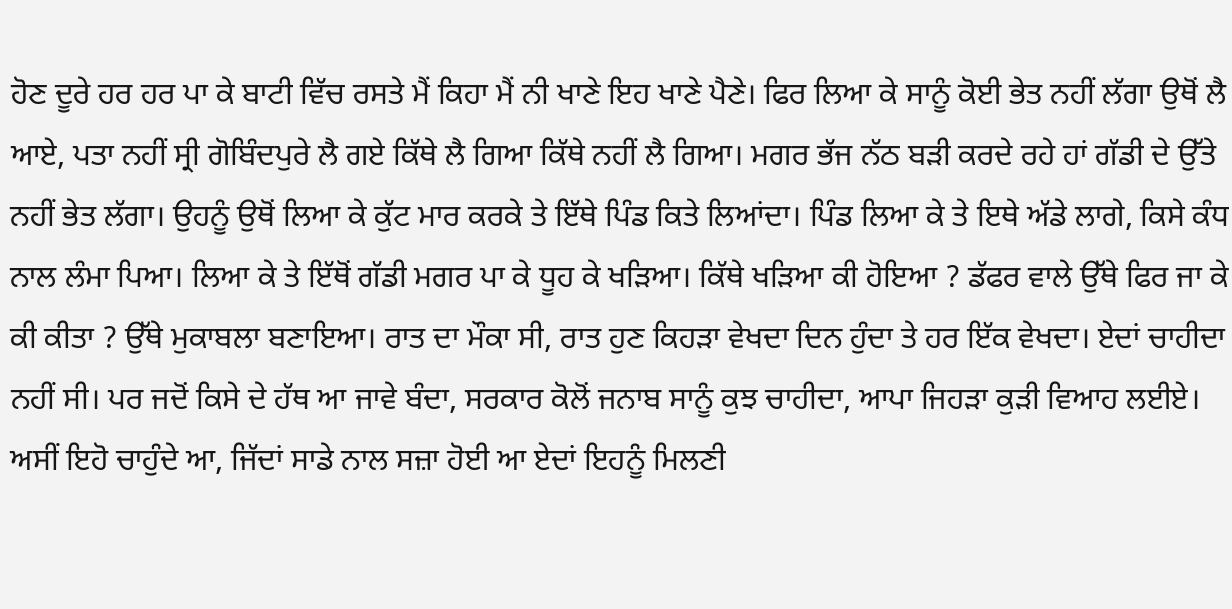ਹੋਣ ਦੂਰੇ ਹਰ ਹਰ ਪਾ ਕੇ ਬਾਟੀ ਵਿੱਚ ਰਸਤੇ ਮੈਂ ਕਿਹਾ ਮੈਂ ਨੀ ਖਾਣੇ ਇਹ ਖਾਣੇ ਪੈਣੇ। ਫਿਰ ਲਿਆ ਕੇ ਸਾਨੂੰ ਕੋਈ ਭੇਤ ਨਹੀਂ ਲੱਗਾ ਉਥੋਂ ਲੈ ਆਏ, ਪਤਾ ਨਹੀਂ ਸ੍ਰੀ ਗੋਬਿੰਦਪੁਰੇ ਲੈ ਗਏ ਕਿੱਥੇ ਲੈ ਗਿਆ ਕਿੱਥੇ ਨਹੀਂ ਲੈ ਗਿਆ। ਮਗਰ ਭੱਜ ਨੱਠ ਬੜੀ ਕਰਦੇ ਰਹੇ ਹਾਂ ਗੱਡੀ ਦੇ ਉੱਤੇ ਨਹੀਂ ਭੇਤ ਲੱਗਾ। ਉਹਨੂੰ ਉਥੋਂ ਲਿਆ ਕੇ ਕੁੱਟ ਮਾਰ ਕਰਕੇ ਤੇ ਇੱਥੇ ਪਿੰਡ ਕਿਤੇ ਲਿਆਂਦਾ। ਪਿੰਡ ਲਿਆ ਕੇ ਤੇ ਇਥੇ ਅੱਡੇ ਲਾਗੇ, ਕਿਸੇ ਕੰਧ ਨਾਲ ਲੰਮਾ ਪਿਆ। ਲਿਆ ਕੇ ਤੇ ਇੱਥੋਂ ਗੱਡੀ ਮਗਰ ਪਾ ਕੇ ਧੂਹ ਕੇ ਖੜਿਆ। ਕਿੱਥੇ ਖੜਿਆ ਕੀ ਹੋਇਆ ? ਡੱਫਰ ਵਾਲੇ ਉੱਥੇ ਫਿਰ ਜਾ ਕੇ ਕੀ ਕੀਤਾ ? ਉੱਥੇ ਮੁਕਾਬਲਾ ਬਣਾਇਆ। ਰਾਤ ਦਾ ਮੌਕਾ ਸੀ, ਰਾਤ ਹੁਣ ਕਿਹੜਾ ਵੇਖਦਾ ਦਿਨ ਹੁੰਦਾ ਤੇ ਹਰ ਇੱਕ ਵੇਖਦਾ। ਏਦਾਂ ਚਾਹੀਦਾ ਨਹੀਂ ਸੀ। ਪਰ ਜਦੋਂ ਕਿਸੇ ਦੇ ਹੱਥ ਆ ਜਾਵੇ ਬੰਦਾ, ਸਰਕਾਰ ਕੋਲੋਂ ਜਨਾਬ ਸਾਨੂੰ ਕੁਝ ਚਾਹੀਦਾ, ਆਪਾ ਜਿਹੜਾ ਕੁੜੀ ਵਿਆਹ ਲਈਏ। ਅਸੀਂ ਇਹੋ ਚਾਹੁੰਦੇ ਆ, ਜਿੱਦਾਂ ਸਾਡੇ ਨਾਲ ਸਜ਼ਾ ਹੋਈ ਆ ਏਦਾਂ ਇਹਨੂੰ ਮਿਲਣੀ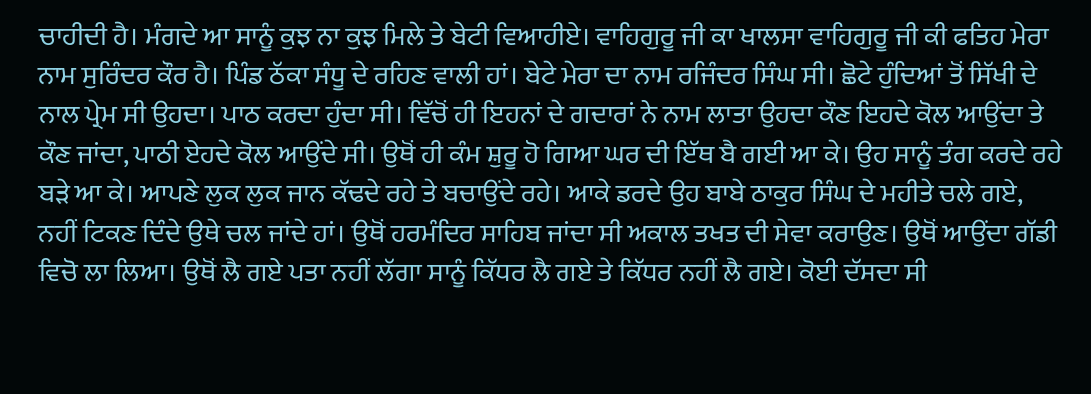ਚਾਹੀਦੀ ਹੈ। ਮੰਗਦੇ ਆ ਸਾਨੂੰ ਕੁਝ ਨਾ ਕੁਝ ਮਿਲੇ ਤੇ ਬੇਟੀ ਵਿਆਹੀਏ। ਵਾਹਿਗੁਰੂ ਜੀ ਕਾ ਖਾਲਸਾ ਵਾਹਿਗੁਰੂ ਜੀ ਕੀ ਫਤਿਹ ਮੇਰਾ ਨਾਮ ਸੁਰਿੰਦਰ ਕੌਰ ਹੈ। ਪਿੰਡ ਠੱਕਾ ਸੰਧੂ ਦੇ ਰਹਿਣ ਵਾਲੀ ਹਾਂ। ਬੇਟੇ ਮੇਰਾ ਦਾ ਨਾਮ ਰਜਿੰਦਰ ਸਿੰਘ ਸੀ। ਛੋਟੇ ਹੁੰਦਿਆਂ ਤੋਂ ਸਿੱਖੀ ਦੇ ਨਾਲ ਪ੍ਰੇਮ ਸੀ ਉਹਦਾ। ਪਾਠ ਕਰਦਾ ਹੁੰਦਾ ਸੀ। ਵਿੱਚੋਂ ਹੀ ਇਹਨਾਂ ਦੇ ਗਦਾਰਾਂ ਨੇ ਨਾਮ ਲਾਤਾ ਉਹਦਾ ਕੌਣ ਇਹਦੇ ਕੋਲ ਆਉਂਦਾ ਤੇ ਕੌਣ ਜਾਂਦਾ, ਪਾਠੀ ਏਹਦੇ ਕੋਲ ਆਉਂਦੇ ਸੀ। ਉਥੋਂ ਹੀ ਕੰਮ ਸ਼ੁਰੂ ਹੋ ਗਿਆ ਘਰ ਦੀ ਇੱਥ ਬੈ ਗਈ ਆ ਕੇ। ਉਹ ਸਾਨੂੰ ਤੰਗ ਕਰਦੇ ਰਹੇ ਬੜੇ ਆ ਕੇ। ਆਪਣੇ ਲੁਕ ਲੁਕ ਜਾਨ ਕੱਢਦੇ ਰਹੇ ਤੇ ਬਚਾਉਂਦੇ ਰਹੇ। ਆਕੇ ਡਰਦੇ ਉਹ ਬਾਬੇ ਠਾਕੁਰ ਸਿੰਘ ਦੇ ਮਹੀਤੇ ਚਲੇ ਗਏ, ਨਹੀਂ ਟਿਕਣ ਦਿੰਦੇ ਉਥੇ ਚਲ ਜਾਂਦੇ ਹਾਂ। ਉਥੋਂ ਹਰਮੰਦਿਰ ਸਾਹਿਬ ਜਾਂਦਾ ਸੀ ਅਕਾਲ ਤਖਤ ਦੀ ਸੇਵਾ ਕਰਾਉਣ। ਉਥੋਂ ਆਉਂਦਾ ਗੱਡੀ ਵਿਚੋ ਲਾ ਲਿਆ। ਉਥੋਂ ਲੈ ਗਏ ਪਤਾ ਨਹੀਂ ਲੱਗਾ ਸਾਨੂੰ ਕਿੱਧਰ ਲੈ ਗਏ ਤੇ ਕਿੱਧਰ ਨਹੀਂ ਲੈ ਗਏ। ਕੋਈ ਦੱਸਦਾ ਸੀ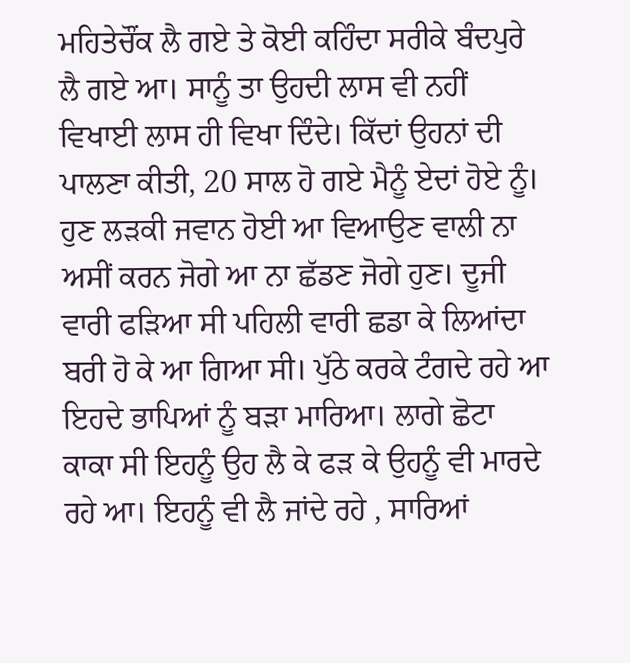ਮਹਿਤੇਚੌਂਕ ਲੈ ਗਏ ਤੇ ਕੋਈ ਕਹਿੰਦਾ ਸਰੀਕੇ ਬੰਦਪੁਰੇ ਲੈ ਗਏ ਆ। ਸਾਨੂੰ ਤਾ ਉਹਦੀ ਲਾਸ ਵੀ ਨਹੀਂ ਵਿਖਾਈ ਲਾਸ ਹੀ ਵਿਖਾ ਦਿੰਦੇ। ਕਿੱਦਾਂ ਉਹਨਾਂ ਦੀ ਪਾਲਣਾ ਕੀਤੀ, 20 ਸਾਲ ਹੋ ਗਏ ਮੈਨੂੰ ਏਦਾਂ ਹੋਏ ਨੂੰ। ਹੁਣ ਲੜਕੀ ਜਵਾਨ ਹੋਈ ਆ ਵਿਆਉਣ ਵਾਲੀ ਨਾ ਅਸੀਂ ਕਰਨ ਜੋਗੇ ਆ ਨਾ ਛੱਡਣ ਜੋਗੇ ਹੁਣ। ਦੂਜੀ ਵਾਰੀ ਫੜਿਆ ਸੀ ਪਹਿਲੀ ਵਾਰੀ ਛਡਾ ਕੇ ਲਿਆਂਦਾ ਬਰੀ ਹੋ ਕੇ ਆ ਗਿਆ ਸੀ। ਪੁੱਠੇ ਕਰਕੇ ਟੰਗਦੇ ਰਹੇ ਆ ਇਹਦੇ ਭਾਪਿਆਂ ਨੂੰ ਬੜਾ ਮਾਰਿਆ। ਲਾਗੇ ਛੋਟਾ ਕਾਕਾ ਸੀ ਇਹਨੂੰ ਉਹ ਲੈ ਕੇ ਫੜ ਕੇ ਉਹਨੂੰ ਵੀ ਮਾਰਦੇ ਰਹੇ ਆ। ਇਹਨੂੰ ਵੀ ਲੈ ਜਾਂਦੇ ਰਹੇ , ਸਾਰਿਆਂ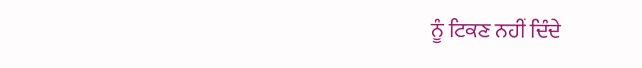ਨੂੰ ਟਿਕਣ ਨਹੀਂ ਦਿੰਦੇ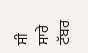ਸੀ ਸਾਰੇ ਟੱਬਰ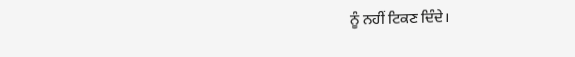ਨੂੰ ਨਹੀਂ ਟਿਕਣ ਦਿੰਦੇ।